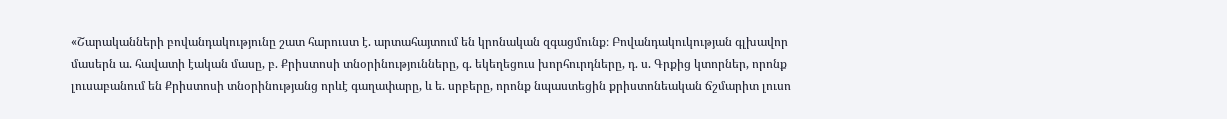«Շարականների բովանդակությունը շատ հարուստ է. արտահայտում են կրոնական զգացմունք։ Բովանդակուկության գլխավոր մասերն ա. հավատի էական մասը, բ. Քրիստոսի տնօրինությունները, գ. եկեղեցուս խորհուրդները, դ. ս. Գրքից կտորներ, որոնք լուսաբանում են Քրիստոսի տնօրինությանց որևէ գաղափարը, և ե. սրբերը, որոնք նպաստեցին քրիստոնեական ճշմարիտ լուսո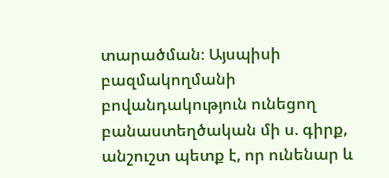տարածման։ Այսպիսի բազմակողմանի բովանդակություն ունեցող բանաստեղծական մի ս. գիրք, անշուշտ պետք է, որ ունենար և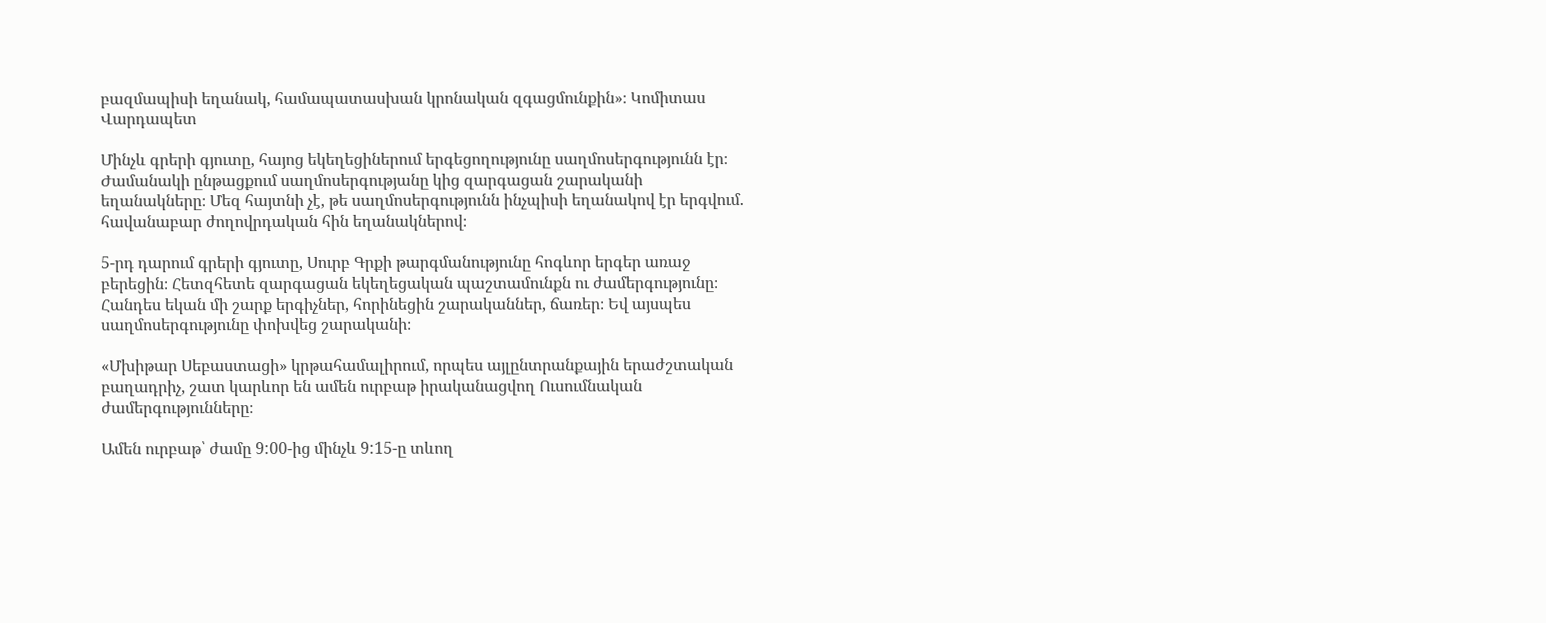բազմապիսի եղանակ, համապատասխան կրոնական զգացմունքին»։ Կոմիտաս Վարդապետ

Մինչև գրերի գյուտը, հայոց եկեղեցիներում երգեցողությունը սաղմոսերգությունն էր։ Ժամանակի ընթացքում սաղմոսերգությանը կից զարգացան շարականի եղանակները։ Մեզ հայտնի չէ, թե սաղմոսերգությունն ինչպիսի եղանակով էր երգվում. հավանաբար ժողովրդական հին եղանակներով։

5-րդ դարում գրերի գյուտը, Սուրբ Գրքի թարգմանությունը հոգևոր երգեր առաջ բերեցին։ Հետզհետե զարգացան եկեղեցական պաշտամունքն ու ժամերգությունը։ Հանդես եկան մի շարք երգիչներ, հորինեցին շարականներ, ճառեր։ Եվ այսպես սաղմոսերգությունը փոխվեց շարականի։

«Մխիթար Սեբաստացի» կրթահամալիրում, որպես այլընտրանքային երաժշտական բաղադրիչ, շատ կարևոր են ամեն ուրբաթ իրականացվող Ուսումնական ժամերգությունները։

Ամեն ուրբաթ՝ ժամը 9:00-ից մինչև 9:15-ը տևող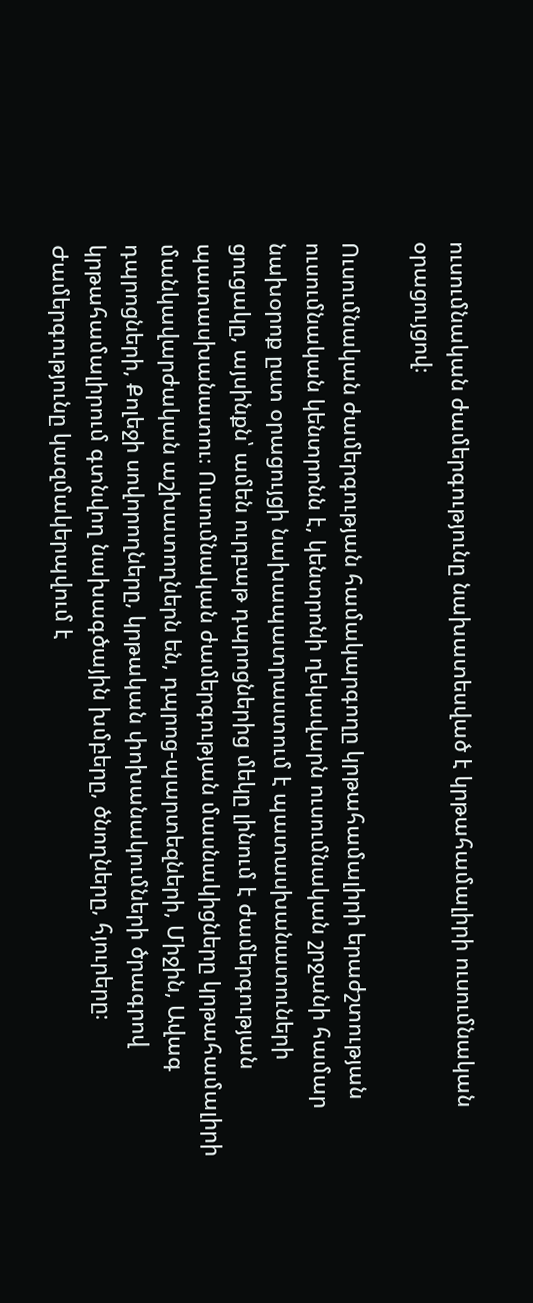ուսումնական ժամերգությունը նախատեսված է կրթահամալիրի ուսումնական օրացույցով։

Ուսումնական ժամերգության համակարգողը կրթահամալիրի երաժշտության ուսումնական կենտրոնն է, կենտրոնի ղեկավարն ուսումնական շրջանի համար նախօրոք ըստ օրացույցի նախապատրաստում է պատասխանատուների ցուցակը, այսինքն՝ ամեն ուրբաթ դպրոցներից մեկը լինում է ժամերգության պատասխանատու։ Ուսումնական ժամերգության մասնակիցները կրթահամալիրի մանկավարժական աշխատողներն են, դպրոց-պարտեզների, Միջին, Ավագ դպրոցների, Քոլեջի սովորողները, կրթական փոխանակումների ծրագրով կրթահամալիրում գտնվող նախագծային խմբերը, ծնողները, հյուրերը։ Ժամերգությունը կազմակերպվում է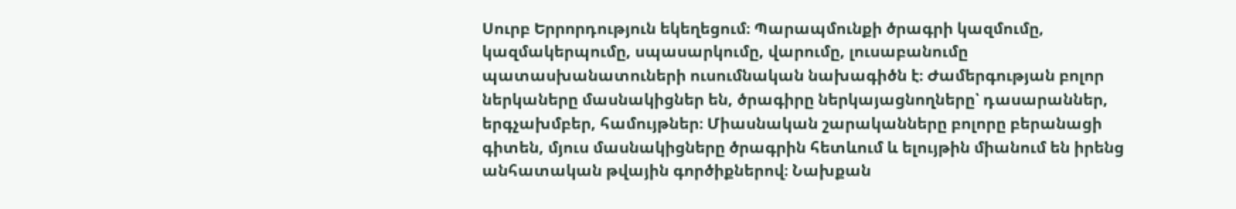Սուրբ Երրորդություն եկեղեցում։ Պարապմունքի ծրագրի կազմումը, կազմակերպումը, սպասարկումը, վարումը, լուսաբանումը պատասխանատուների ուսումնական նախագիծն է։ Ժամերգության բոլոր ներկաները մասնակիցներ են, ծրագիրը ներկայացնողները՝ դասարաններ, երգչախմբեր, համույթներ։ Միասնական շարականները բոլորը բերանացի գիտեն, մյուս մասնակիցները ծրագրին հետևում և ելույթին միանում են իրենց անհատական թվային գործիքներով։ Նախքան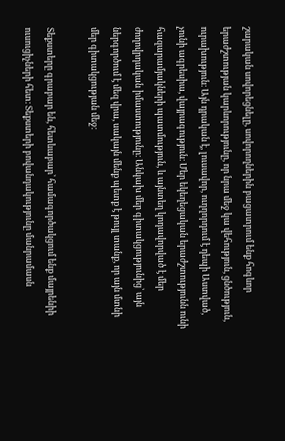շարական սովորեցնելը, սովորողներին բացատրում ենք հոգևոր երաժշտության կարևորությունը, որ նրա մեջ կա վեհություն, ցնծություն, ուրախություն։ Այն դրական է, լուսավոր, ուղղորդում է դեպի Աստված, չունի ագրեսիա, վայրագություն։ Մեր եկեղեցական երաժշտությունն ունի հազարամյակների պատմություն, և այնտեղ կոդավորված է մեր ժողովրդական իմաստությունը։ Անկախ մեր գիտակցությունից՝ այն ներգործում է մեզ վրա, սակայն մենք պետք է թույլ տանք, որ այն մտնի մեր գիտակցության մեջ։

Տեքստերը գրաբար են, հետևաբար՝ համագործակցում ենք մայրենիի ուսուցիչների հետ։ Տեքստերի բովանդակությունը մանրամասն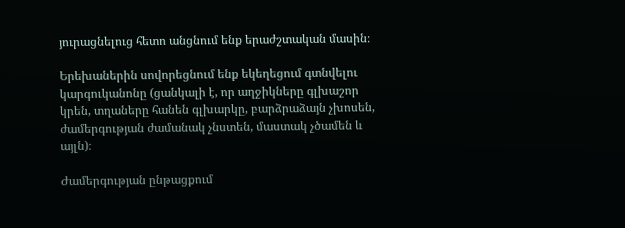յուրացնելուց հետո անցնում ենք երաժշտական մասին։

Երեխաներին սովորեցնում ենք եկեղեցում գտնվելու կարգուկանոնը (ցանկալի է, որ աղջիկները գլխաշոր կրեն, տղաները հանեն գլխարկը, բարձրաձայն չխոսեն, ժամերգության ժամանակ չնստեն, մաստակ չծամեն և այլն)։

Ժամերգության ընթացքում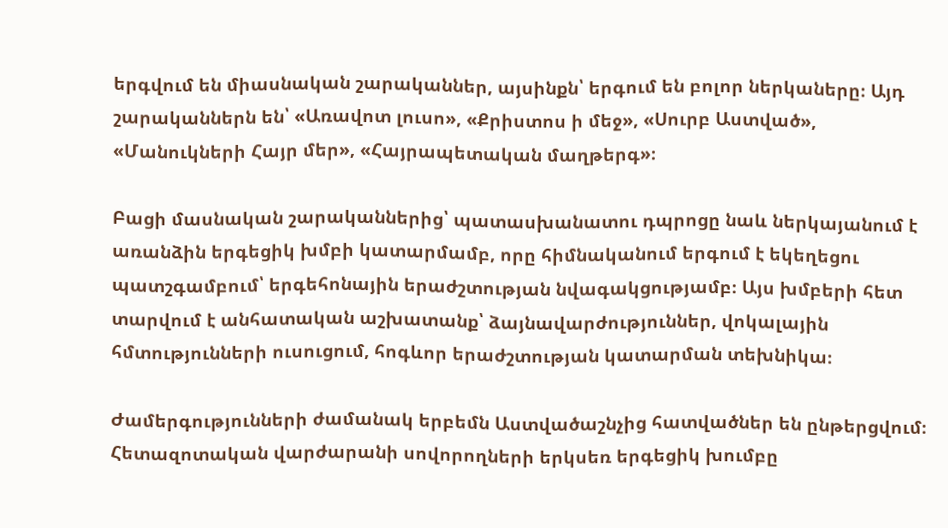երգվում են միասնական շարականներ, այսինքն՝ երգում են բոլոր ներկաները։ Այդ շարականներն են՝ «Առավոտ լուսո», «Քրիստոս ի մեջ», «Սուրբ Աստված», «Մանուկների Հայր մեր», «Հայրապետական մաղթերգ»։

Բացի մասնական շարականներից՝ պատասխանատու դպրոցը նաև ներկայանում է առանձին երգեցիկ խմբի կատարմամբ, որը հիմնականում երգում է եկեղեցու պատշգամբում՝ երգեհոնային երաժշտության նվագակցությամբ։ Այս խմբերի հետ տարվում է անհատական աշխատանք՝ ձայնավարժություններ, վոկալային հմտությունների ուսուցում, հոգևոր երաժշտության կատարման տեխնիկա։

Ժամերգությունների ժամանակ երբեմն Աստվածաշնչից հատվածներ են ընթերցվում։ Հետազոտական վարժարանի սովորողների երկսեռ երգեցիկ խումբը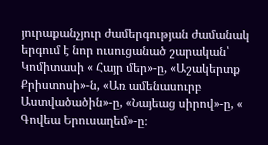յուրաքանչյուր ժամերգության ժամանակ երգում է նոր ուսուցանած շարական՝ Կոմիտասի « Հայր մեր»-ը, «Աշակերտք Քրիստոսի»-ն, «Առ ամենասուրբ Աստվածածին»-ը, «Նայեաց սիրով»-ը, « Գովեա Երուսաղեմ»-ը։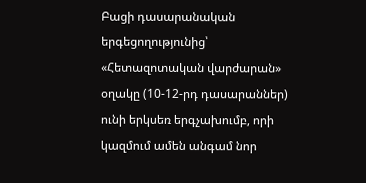Բացի դասարանական երգեցողությունից՝ «Հետազոտական վարժարան» օղակը (10-12-րդ դասարաններ) ունի երկսեռ երգչախումբ, որի կազմում ամեն անգամ նոր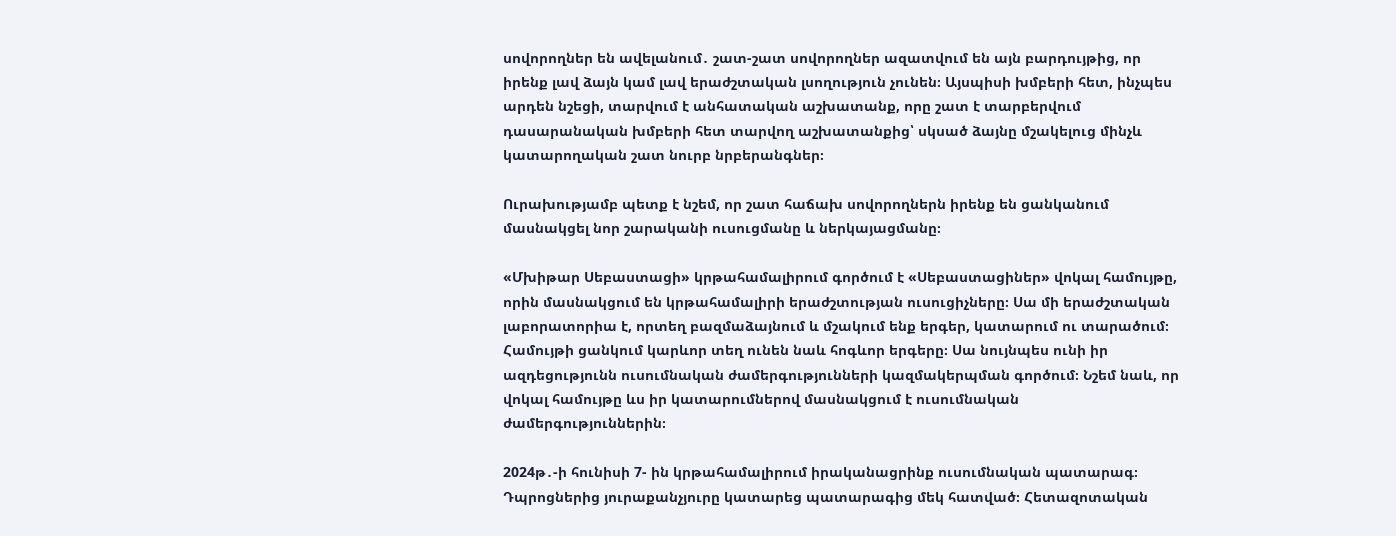սովորողներ են ավելանում․ շատ-շատ սովորողներ ազատվում են այն բարդույթից, որ իրենք լավ ձայն կամ լավ երաժշտական լսողություն չունեն։ Այսպիսի խմբերի հետ, ինչպես արդեն նշեցի, տարվում է անհատական աշխատանք, որը շատ է տարբերվում դասարանական խմբերի հետ տարվող աշխատանքից՝ սկսած ձայնը մշակելուց մինչև կատարողական շատ նուրբ նրբերանգներ։

Ուրախությամբ պետք է նշեմ, որ շատ հաճախ սովորողներն իրենք են ցանկանում մասնակցել նոր շարականի ուսուցմանը և ներկայացմանը։

«Մխիթար Սեբաստացի» կրթահամալիրում գործում է «Սեբաստացիներ» վոկալ համույթը, որին մասնակցում են կրթահամալիրի երաժշտության ուսուցիչները։ Սա մի երաժշտական լաբորատորիա է, որտեղ բազմաձայնում և մշակում ենք երգեր, կատարում ու տարածում։ Համույթի ցանկում կարևոր տեղ ունեն նաև հոգևոր երգերը։ Սա նույնպես ունի իր ազդեցությունն ուսումնական ժամերգությունների կազմակերպման գործում։ Նշեմ նաև, որ վոկալ համույթը ևս իր կատարումներով մասնակցում է ուսումնական ժամերգություններին։

2024թ․-ի հունիսի 7- ին կրթահամալիրում իրականացրինք ուսումնական պատարագ։ Դպրոցներից յուրաքանչյուրը կատարեց պատարագից մեկ հատված։ Հետազոտական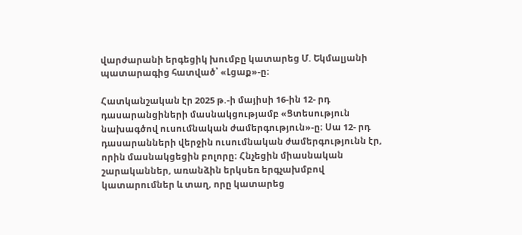վարժարանի երգեցիկ խումբը կատարեց Մ. Եկմալյանի պատարագից հատված՝ «Լցաք»-ը։

Հատկանշական էր 2025 թ.-ի մայիսի 16-ին 12- րդ դասարանցիների մասնակցությամբ «Ցտեսություն նախագծով ուսումնական ժամերգություն»-ը։ Սա 12- րդ դասարանների վերջին ուսումնական ժամերգությունն էր, որին մասնակցեցին բոլորը։ Հնչեցին միասնական շարականներ, առանձին երկսեռ երգչախմբով կատարումներ և տաղ, որը կատարեց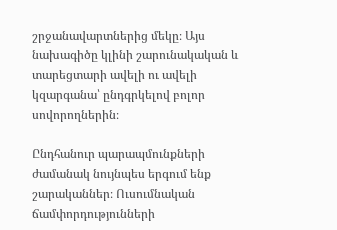շրջանավարտներից մեկը։ Այս նախագիծը կլինի շարունակական և տարեցտարի ավելի ու ավելի կզարգանա՝ ընդգրկելով բոլոր սովորողներին։

Ընդհանուր պարապմունքների ժամանակ նույնպես երգում ենք շարականներ։ Ուսումնական ճամփորդությունների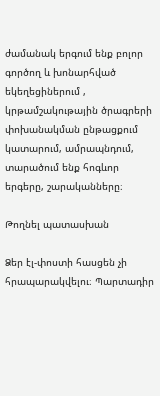ժամանակ երգում ենք բոլոր գործող և խոնարհված եկեղեցիներում , կրթամշակութային ծրագրերի փոխանակման ընթացքում կատարում, ամրապնդում, տարածում ենք հոգևոր երգերը, շարականները։

Թողնել պատասխան

Ձեր էլ-փոստի հասցեն չի հրապարակվելու։ Պարտադիր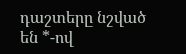դաշտերը նշված են *-ով